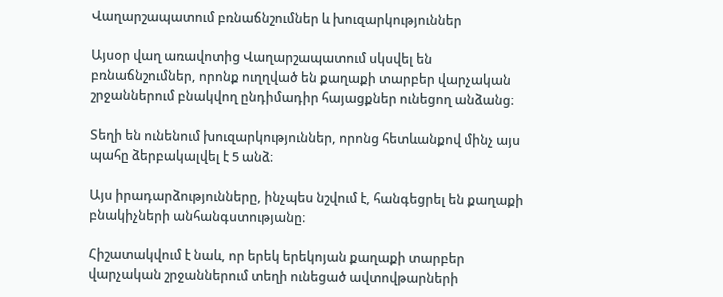Վաղարշապատում բռնաճնշումներ և խուզարկություններ

Այսօր վաղ առավոտից Վաղարշապատում սկսվել են բռնաճնշումներ, որոնք ուղղված են քաղաքի տարբեր վարչական շրջաններում բնակվող ընդիմադիր հայացքներ ունեցող անձանց։

Տեղի են ունենում խուզարկություններ, որոնց հետևանքով մինչ այս պահը ձերբակալվել է 5 անձ։

Այս իրադարձությունները, ինչպես նշվում է, հանգեցրել են քաղաքի բնակիչների անհանգստությանը։

Հիշատակվում է նաև, որ երեկ երեկոյան քաղաքի տարբեր վարչական շրջաններում տեղի ունեցած ավտովթարների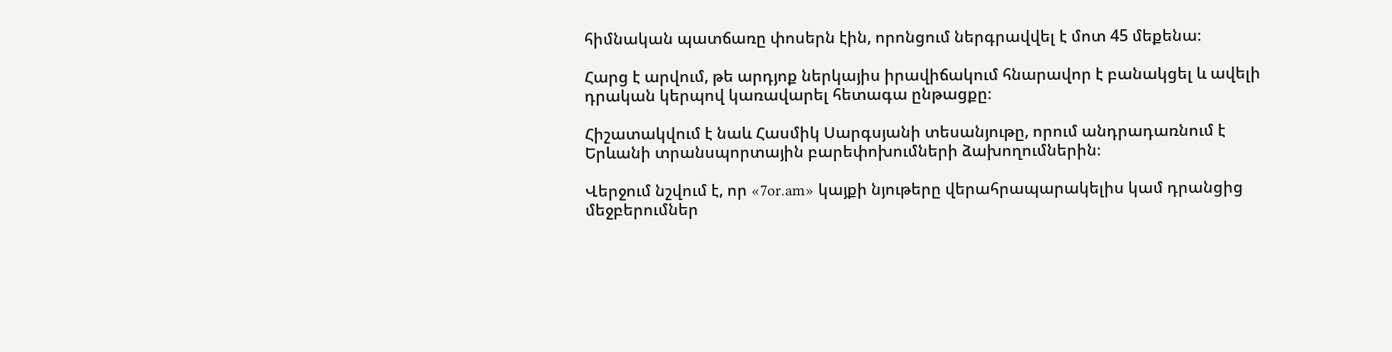հիմնական պատճառը փոսերն էին, որոնցում ներգրավվել է մոտ 45 մեքենա։

Հարց է արվում, թե արդյոք ներկայիս իրավիճակում հնարավոր է բանակցել և ավելի դրական կերպով կառավարել հետագա ընթացքը։

Հիշատակվում է նաև Հասմիկ Սարգսյանի տեսանյութը, որում անդրադառնում է Երևանի տրանսպորտային բարեփոխումների ձախողումներին։

Վերջում նշվում է, որ «7or.am» կայքի նյութերը վերահրապարակելիս կամ դրանցից մեջբերումներ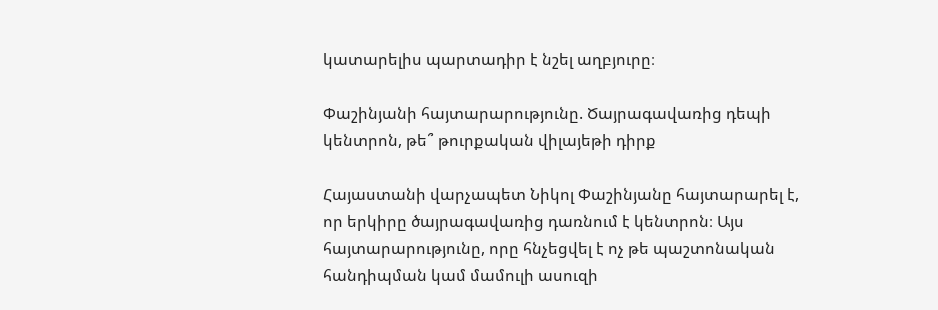կատարելիս պարտադիր է նշել աղբյուրը։

Փաշինյանի հայտարարությունը. Ծայրագավառից դեպի կենտրոն, թե՞ թուրքական վիլայեթի դիրք

Հայաստանի վարչապետ Նիկոլ Փաշինյանը հայտարարել է, որ երկիրը ծայրագավառից դառնում է կենտրոն։ Այս հայտարարությունը, որը հնչեցվել է ոչ թե պաշտոնական հանդիպման կամ մամուլի ասուզի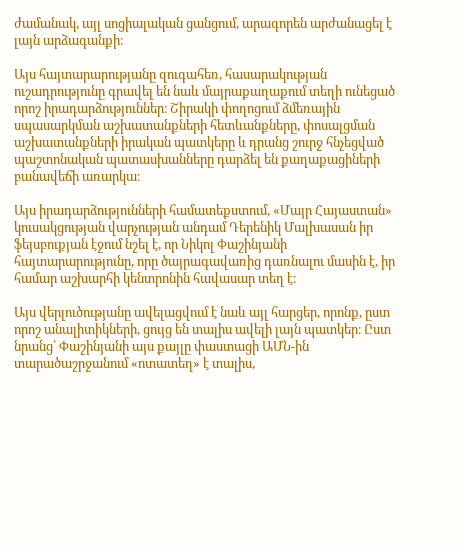ժամանակ, այլ սոցիալական ցանցում, արագորեն արժանացել է լայն արձագանքի։

Այս հայտարարությանը զուգահեռ, հասարակության ուշադրությունը գրավել են նաև մայրաքաղաքում տեղի ունեցած որոշ իրադարձություններ։ Շիրակի փողոցում ձմեռային սպասարկման աշխատանքների հետևանքները, փոսալցման աշխատանքների իրական պատկերը և դրանց շուրջ հնչեցված պաշտոնական պատասխանները դարձել են քաղաքացիների բանավեճի առարկա։

Այս իրադարձությունների համատեքստում, «Մայր Հայաստան» կուսակցության վարչության անդամ Դերենիկ Մալխասան իր ֆեյսբուքյան էջում նշել է, որ Նիկոլ Փաշինյանի հայտարարությունը, որը ծայրագավառից դառնալու մասին է, իր համար աշխարհի կենտրոնին հավասար տեղ է։

Այս վերլուծությանը ավելացվում է նաև այլ հարցեր, որոնք, ըստ որոշ անալիտիկների, ցույց են տալիս ավելի լայն պատկեր։ Ըստ նրանց՝ Փաշինյանի այս քայլը փաստացի ԱՄՆ-ին տարածաշրջանում «ոտատեղ» է տալիս,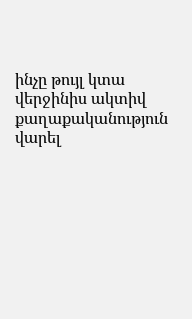ինչը թույլ կտա վերջինիս ակտիվ քաղաքականություն վարել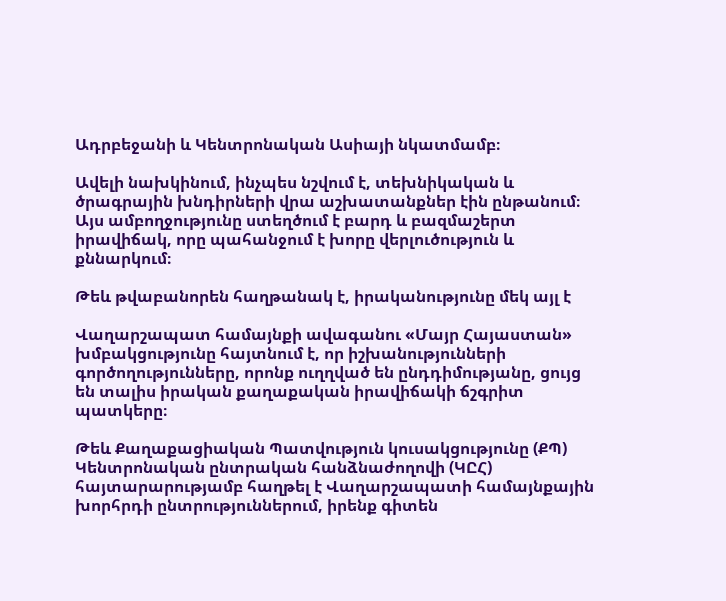Ադրբեջանի և Կենտրոնական Ասիայի նկատմամբ։

Ավելի նախկինում, ինչպես նշվում է, տեխնիկական և ծրագրային խնդիրների վրա աշխատանքներ էին ընթանում։ Այս ամբողջությունը ստեղծում է բարդ և բազմաշերտ իրավիճակ, որը պահանջում է խորը վերլուծություն և քննարկում։

Թեև թվաբանորեն հաղթանակ է, իրականությունը մեկ այլ է

Վաղարշապատ համայնքի ավագանու «Մայր Հայաստան» խմբակցությունը հայտնում է, որ իշխանությունների գործողությունները, որոնք ուղղված են ընդդիմությանը, ցույց են տալիս իրական քաղաքական իրավիճակի ճշգրիտ պատկերը։

Թեև Քաղաքացիական Պատվություն կուսակցությունը (ՔՊ) Կենտրոնական ընտրական հանձնաժողովի (ԿԸՀ) հայտարարությամբ հաղթել է Վաղարշապատի համայնքային խորհրդի ընտրություններում, իրենք գիտեն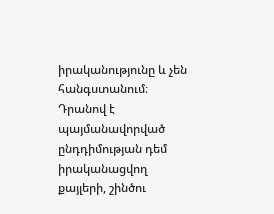իրականությունը և չեն հանգստանում։ Դրանով է պայմանավորված ընդդիմության դեմ իրականացվող քայլերի, շինծու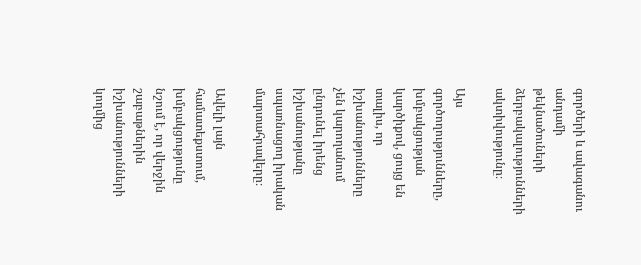գործերի և ավագանու անդամի թեկնածուների ձերբակալությունների ակտիվությունը։

Այս գործողությունները, խմբակցության կարծիքով, ցույց են տալիս, որ իշխանությունները չեն կարողանում ընդունել իրենց իշխանությանը սպառնացող իրական մարտահրավերը։

Ավելի լայն համատեքստում, խմբակցությունը նշում է, որ վերջին շաբաթներին իշխանությունների կողմից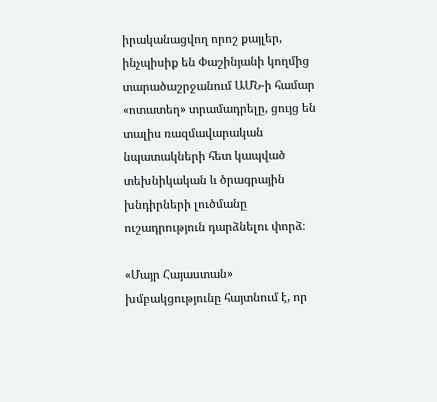իրականացվող որոշ քայլեր, ինչպիսիք են Փաշինյանի կողմից տարածաշրջանում ԱՄՆ-ի համար «ոտատեղ» տրամադրելը, ցույց են տալիս ռազմավարական նպատակների հետ կապված տեխնիկական և ծրագրային խնդիրների լուծմանը ուշադրություն դարձնելու փորձ։

«Մայր Հայաստան» խմբակցությունը հայտնում է, որ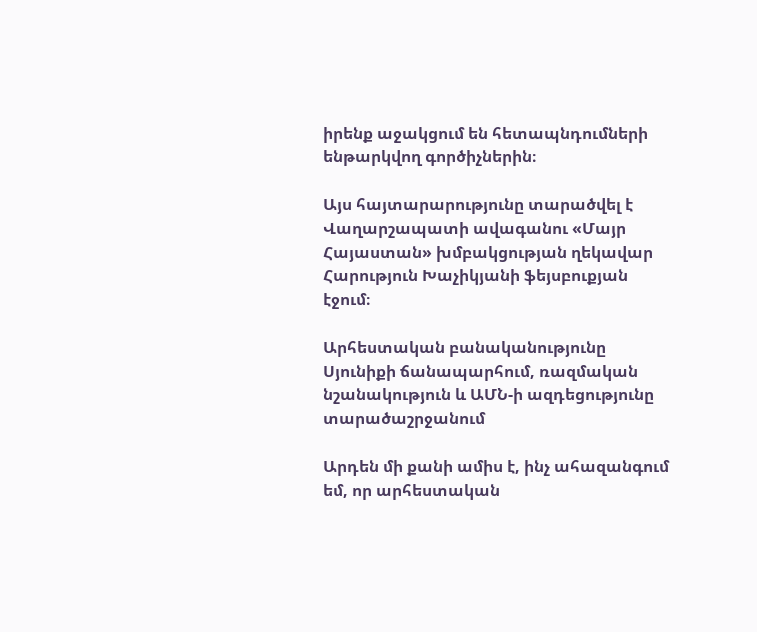իրենք աջակցում են հետապնդումների ենթարկվող գործիչներին։

Այս հայտարարությունը տարածվել է Վաղարշապատի ավագանու «Մայր Հայաստան» խմբակցության ղեկավար Հարություն Խաչիկյանի ֆեյսբուքյան էջում։

Արհեստական բանականությունը Սյունիքի ճանապարհում, ռազմական նշանակություն և ԱՄՆ-ի ազդեցությունը տարածաշրջանում

Արդեն մի քանի ամիս է, ինչ ահազանգում եմ, որ արհեստական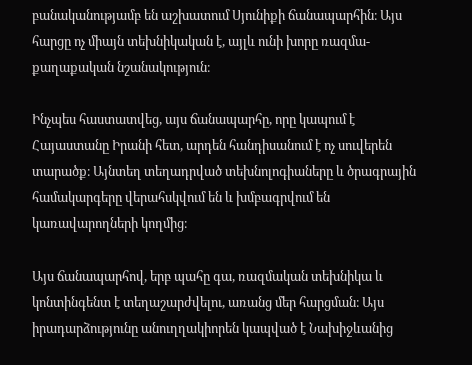բանականությամբ են աշխատում Սյունիքի ճանապարհին։ Այս հարցը ոչ միայն տեխնիկական է, այլև ունի խորը ռազմա-քաղաքական նշանակություն։

Ինչպես հաստատվեց, այս ճանապարհը, որը կապում է Հայաստանը Իրանի հետ, արդեն հանդիսանում է ոչ սուվերեն տարածք։ Այնտեղ տեղադրված տեխնոլոգիաները և ծրագրային համակարգերը վերահսկվում են և խմբագրվում են կառավարողների կողմից։

Այս ճանապարհով, երբ պահը գա, ռազմական տեխնիկա և կոնտինգենտ է տեղաշարժվելու, առանց մեր հարցման։ Այս իրադարձությունը անուղղակիորեն կապված է Նախիջևանից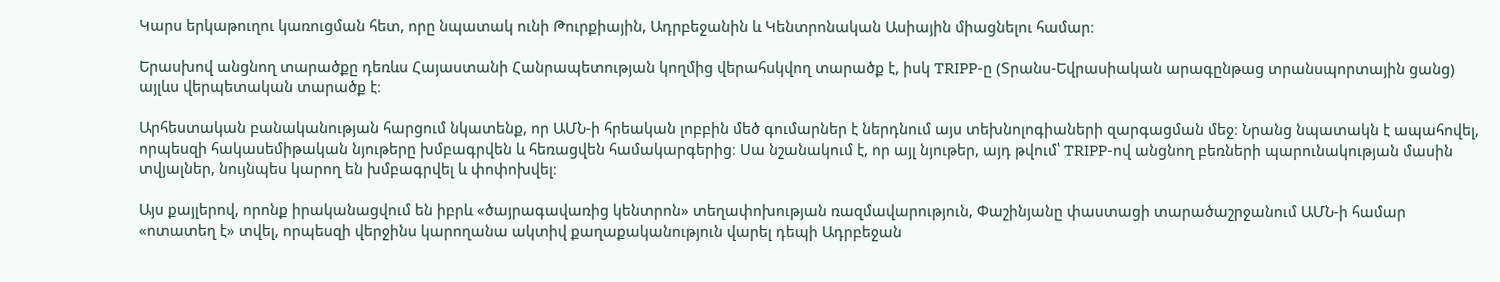Կարս երկաթուղու կառուցման հետ, որը նպատակ ունի Թուրքիային, Ադրբեջանին և Կենտրոնական Ասիային միացնելու համար։

Երասխով անցնող տարածքը դեռևս Հայաստանի Հանրապետության կողմից վերահսկվող տարածք է, իսկ TRIPP-ը (Տրանս-Եվրասիական արագընթաց տրանսպորտային ցանց) այլևս վերպետական տարածք է։

Արհեստական բանականության հարցում նկատենք, որ ԱՄՆ-ի հրեական լոբբին մեծ գումարներ է ներդնում այս տեխնոլոգիաների զարգացման մեջ։ Նրանց նպատակն է ապահովել, որպեսզի հակասեմիթական նյութերը խմբագրվեն և հեռացվեն համակարգերից։ Սա նշանակում է, որ այլ նյութեր, այդ թվում՝ TRIPP-ով անցնող բեռների պարունակության մասին տվյալներ, նույնպես կարող են խմբագրվել և փոփոխվել։

Այս քայլերով, որոնք իրականացվում են իբրև «ծայրագավառից կենտրոն» տեղափոխության ռազմավարություն, Փաշինյանը փաստացի տարածաշրջանում ԱՄՆ-ի համար «ոտատեղ է» տվել, որպեսզի վերջինս կարողանա ակտիվ քաղաքականություն վարել դեպի Ադրբեջան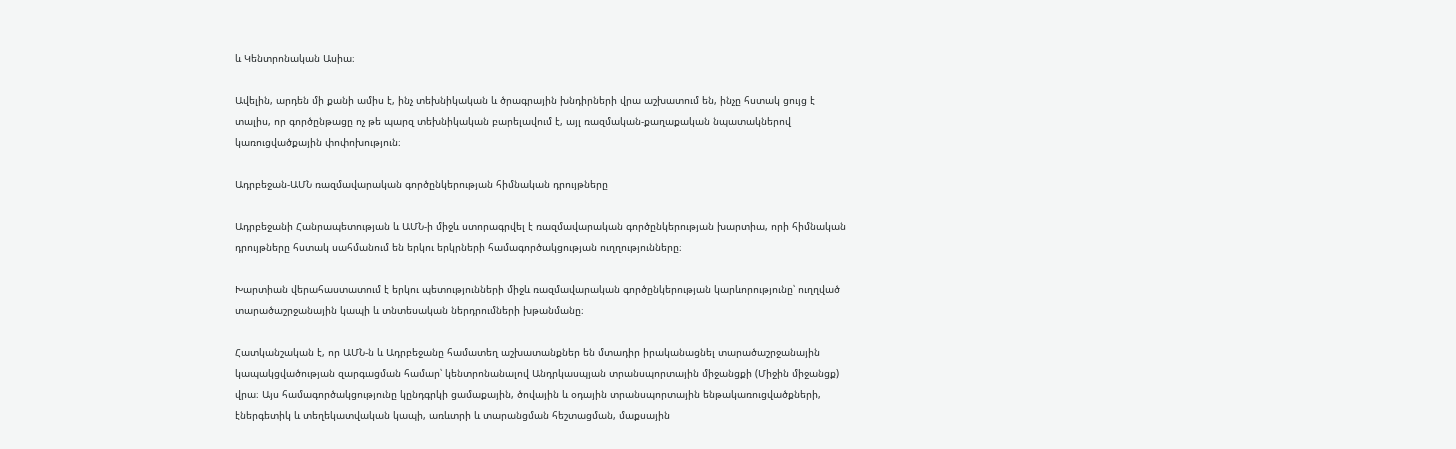և Կենտրոնական Ասիա։

Ավելին, արդեն մի քանի ամիս է, ինչ տեխնիկական և ծրագրային խնդիրների վրա աշխատում են, ինչը հստակ ցույց է տալիս, որ գործընթացը ոչ թե պարզ տեխնիկական բարելավում է, այլ ռազմական-քաղաքական նպատակներով կառուցվածքային փոփոխություն։

Ադրբեջան-ԱՄՆ ռազմավարական գործընկերության հիմնական դրույթները

Ադրբեջանի Հանրապետության և ԱՄՆ-ի միջև ստորագրվել է ռազմավարական գործընկերության խարտիա, որի հիմնական դրույթները հստակ սահմանում են երկու երկրների համագործակցության ուղղությունները։

Խարտիան վերահաստատում է երկու պետությունների միջև ռազմավարական գործընկերության կարևորությունը՝ ուղղված տարածաշրջանային կապի և տնտեսական ներդրումների խթանմանը։

Հատկանշական է, որ ԱՄՆ-ն և Ադրբեջանը համատեղ աշխատանքներ են մտադիր իրականացնել տարածաշրջանային կապակցվածության զարգացման համար՝ կենտրոնանալով Անդրկասպյան տրանսպորտային միջանցքի (Միջին միջանցք) վրա։ Այս համագործակցությունը կընդգրկի ցամաքային, ծովային և օդային տրանսպորտային ենթակառուցվածքների, էներգետիկ և տեղեկատվական կապի, առևտրի և տարանցման հեշտացման, մաքսային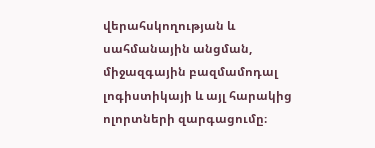վերահսկողության և սահմանային անցման, միջազգային բազմամոդալ լոգիստիկայի և այլ հարակից ոլորտների զարգացումը։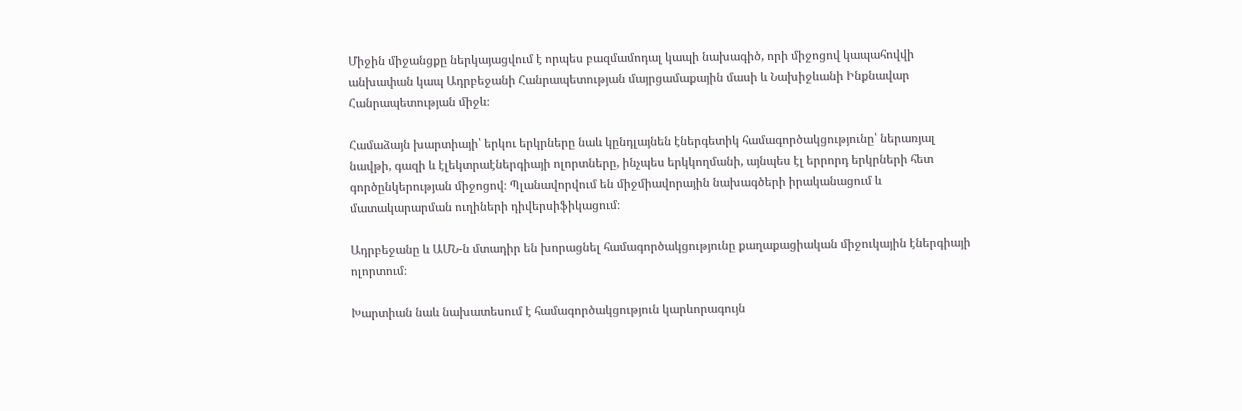Միջին միջանցքը ներկայացվում է որպես բազմամոդալ կապի նախագիծ, որի միջոցով կապահովվի անխափան կապ Ադրբեջանի Հանրապետության մայրցամաքային մասի և Նախիջևանի Ինքնավար Հանրապետության միջև։

Համաձայն խարտիայի՝ երկու երկրները նաև կընդլայնեն էներգետիկ համագործակցությունը՝ ներառյալ նավթի, գազի և էլեկտրաէներգիայի ոլորտները, ինչպես երկկողմանի, այնպես էլ երրորդ երկրների հետ գործընկերության միջոցով։ Պլանավորվում են միջմիավորային նախագծերի իրականացում և մատակարարման ուղիների դիվերսիֆիկացում։

Ադրբեջանը և ԱՄՆ-ն մտադիր են խորացնել համագործակցությունը քաղաքացիական միջուկային էներգիայի ոլորտում։

Խարտիան նաև նախատեսում է համագործակցություն կարևորագույն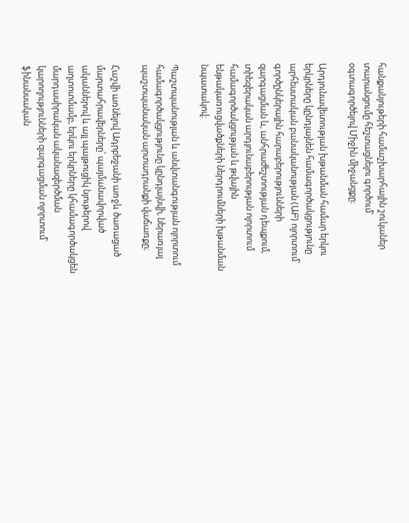հանքանյութերի համաշխարհային շուկաներ տարանցումը հեշտացնելու գործում՝ օգտագործելով Միջին միջանցքը։

Արդյունավետության խթանման համար երկու երկրները կընդլայնեն համագործակցությունը արհեստական բանականության (ԱԲ) ոլորտում՝ գործընկերային հարաբերությունների զարգացման և, անհրաժեշտության դեպքում, տիեզերական արդյունաբերության ոլորտում համագործակցության և թվային ենթակառուցվածքների ներդրումների խթանման նպատակով։

Պաշտպանության և անվտանգության ոլորտում համագործակցությունը կընդլայնվի, ներառյալ պաշտպանական արտադրանքի վաճառքը։

Հաշվի առնելով Ադրբեջանի առջև ծառացած մարտահրավերները՝ պայմանավորված ականներով և այլ պայթուցիկ նյութերով աղտոտմամբ, երկու երկրները կհամագործակցեն մարդասիրական ականազերծման կարողությունների զարգացման ոլորտում՝ ֆինանսական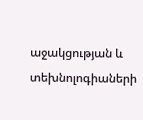աջակցության և տեխնոլոգիաների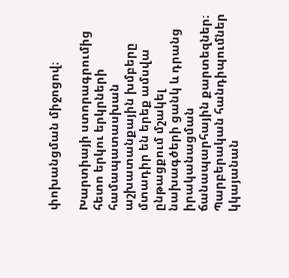փոխանցման միջոցով։

Խարտիայի ստորագրումից հետո երկու երկրների համապատասխան աշխատանքային խմբերը մտադիր են երեք ամսվա ընթացքում մշակել նախագծերի ցանկ և դրանց իրականացման ճանապարհային քարտեզներ։ Պարբերական հանդիպումներ կկայանան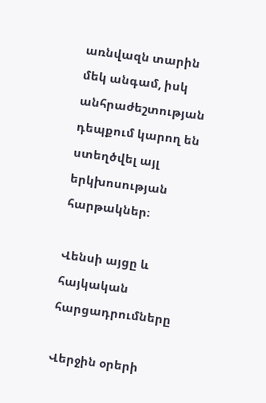առնվազն տարին մեկ անգամ, իսկ անհրաժեշտության դեպքում կարող են ստեղծվել այլ երկխոսության հարթակներ։

Վենսի այցը և հայկական հարցադրումները

Վերջին օրերի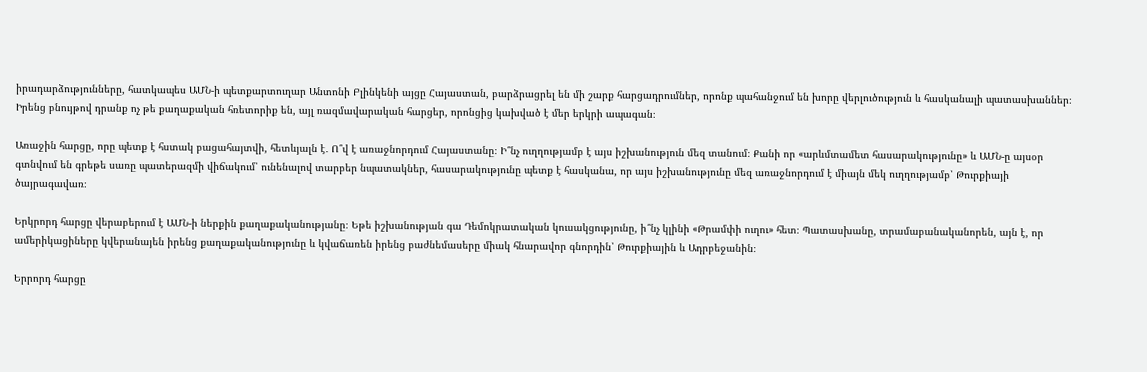իրադարձությունները, հատկապես ԱՄՆ-ի պետքարտուղար Անտոնի Բլինկենի այցը Հայաստան, բարձրացրել են մի շարք հարցադրումներ, որոնք պահանջում են խորը վերլուծություն և հասկանալի պատասխաններ։ Իրենց բնույթով դրանք ոչ թե քաղաքական հռետորիք են, այլ ռազմավարական հարցեր, որոնցից կախված է մեր երկրի ապագան։

Առաջին հարցը, որը պետք է հստակ բացահայտվի, հետևյալն է․ Ո՞վ է առաջնորդում Հայաստանը։ Ի՞նչ ուղղությամբ է այս իշխանություն մեզ տանում։ Քանի որ «արևմտամետ հասարակությունը» և ԱՄՆ-ը այսօր գտնվում են գրեթե սառը պատերազմի վիճակում՝ ունենալով տարբեր նպատակներ, հասարակությունը պետք է հասկանա, որ այս իշխանությունը մեզ առաջնորդում է միայն մեկ ուղղությամբ՝ Թուրքիայի ծայրագավառ։

Երկրորդ հարցը վերաբերում է ԱՄՆ-ի ներքին քաղաքականությանը։ Եթե իշխանության գա Դեմոկրատական կուսակցությունը, ի՞նչ կլինի «Թրամփի ուղու» հետ։ Պատասխանը, տրամաբանականորեն, այն է, որ ամերիկացիները կվերանայեն իրենց քաղաքականությունը և կվաճառեն իրենց բաժնեմասերը միակ հնարավոր գնորդին՝ Թուրքիային և Ադրբեջանին։

Երրորդ հարցը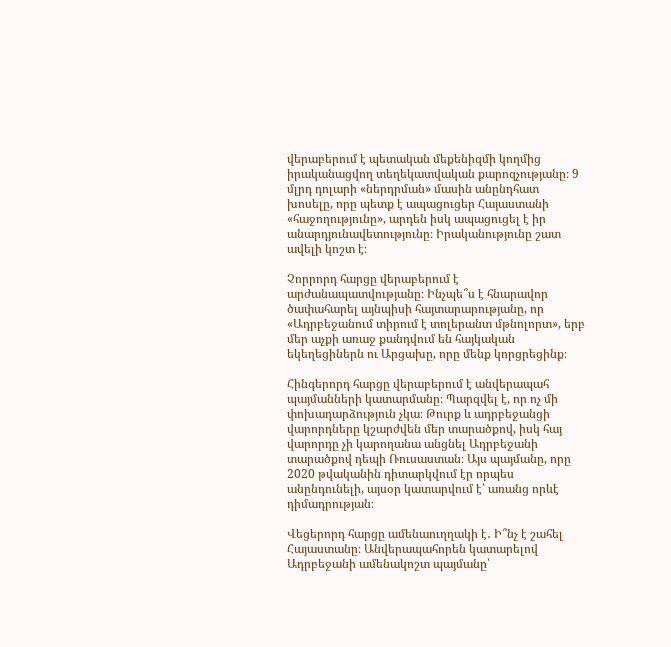վերաբերում է պետական մեքենիզմի կողմից իրականացվող տեղեկատվական քարոզչությանը։ 9 մլրդ դոլարի «ներդրման» մասին անընդհատ խոսելը, որը պետք է ապացուցեր Հայաստանի «հաջողությունը», արդեն իսկ ապացուցել է իր անարդյունավետությունը։ Իրականությունը շատ ավելի կոշտ է։

Չորրորդ հարցը վերաբերում է արժանապատվությանը։ Ինչպե՞ս է հնարավոր ծափահարել այնպիսի հայտարարությանը, որ «Ադրբեջանում տիրում է տոլերանտ մթնոլորտ», երբ մեր աչքի առաջ քանդվում են հայկական եկեղեցիներն ու Արցախը, որը մենք կորցրեցինք։

Հինգերորդ հարցը վերաբերում է անվերապահ պայմանների կատարմանը։ Պարզվել է, որ ոչ մի փոխադարձություն չկա։ Թուրք և ադրբեջանցի վարորդները կշարժվեն մեր տարածքով, իսկ հայ վարորդը չի կարողանա անցնել Ադրբեջանի տարածքով դեպի Ռուսաստան։ Այս պայմանը, որը 2020 թվականին դիտարկվում էր որպես անընդունելի, այսօր կատարվում է՝ առանց որևէ դիմադրության։

Վեցերորդ հարցը ամենաուղղակի է․ Ի՞նչ է շահել Հայաստանը։ Անվերապահորեն կատարելով Ադրբեջանի ամենակոշտ պայմանը՝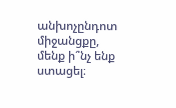անխոչընդոտ միջանցքը, մենք ի՞նչ ենք ստացել։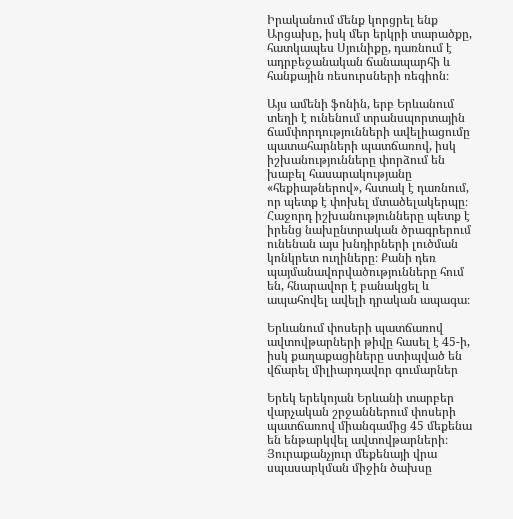Իրականում մենք կորցրել ենք Արցախը, իսկ մեր երկրի տարածքը, հատկապես Սյունիքը, դառնում է ադրբեջանական ճանապարհի և հանքային ռեսուրսների ռեգիոն։

Այս ամենի ֆոնին, երբ Երևանում տեղի է ունենում տրանսպորտային ճամփորդությունների ավելիացումը պատահարների պատճառով, իսկ իշխանությունները փորձում են խաբել հասարակությանը «հեքիաթներով», հստակ է դառնում, որ պետք է փոխել մտածելակերպը։ Հաջորդ իշխանությունները պետք է իրենց նախընտրական ծրագրերում ունենան այս խնդիրների լուծման կոնկրետ ուղիները։ Քանի դեռ պայմանավորվածությունները հում են, հնարավոր է բանակցել և ապահովել ավելի դրական ապագա։

Երևանում փոսերի պատճառով ավտովթարների թիվը հասել է 45-ի, իսկ քաղաքացիները ստիպված են վճարել միլիարդավոր գումարներ

Երեկ երեկոյան Երևանի տարբեր վարչական շրջաններում փոսերի պատճառով միանգամից 45 մեքենա են ենթարկվել ավտովթարների։ Յուրաքանչյուր մեքենայի վրա սպասարկման միջին ծախսը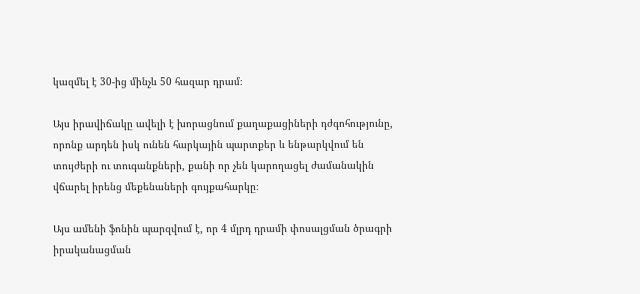կազմել է 30-ից մինչև 50 հազար դրամ։

Այս իրավիճակը ավելի է խորացնում քաղաքացիների դժգոհությունը, որոնք արդեն իսկ ունեն հարկային պարտքեր և ենթարկվում են տույժերի ու տուգանքների, քանի որ չեն կարողացել ժամանակին վճարել իրենց մեքենաների գույքահարկը։

Այս ամենի ֆոնին պարզվում է, որ 4 մլրդ դրամի փոսալցման ծրագրի իրականացման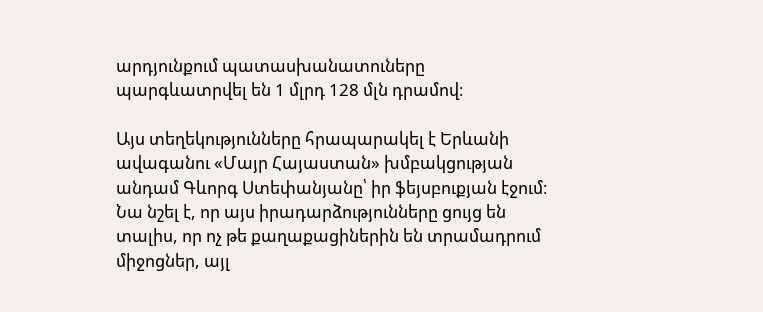արդյունքում պատասխանատուները պարգևատրվել են 1 մլրդ 128 մլն դրամով։

Այս տեղեկությունները հրապարակել է Երևանի ավագանու «Մայր Հայաստան» խմբակցության անդամ Գևորգ Ստեփանյանը՝ իր ֆեյսբուքյան էջում։ Նա նշել է, որ այս իրադարձությունները ցույց են տալիս, որ ոչ թե քաղաքացիներին են տրամադրում միջոցներ, այլ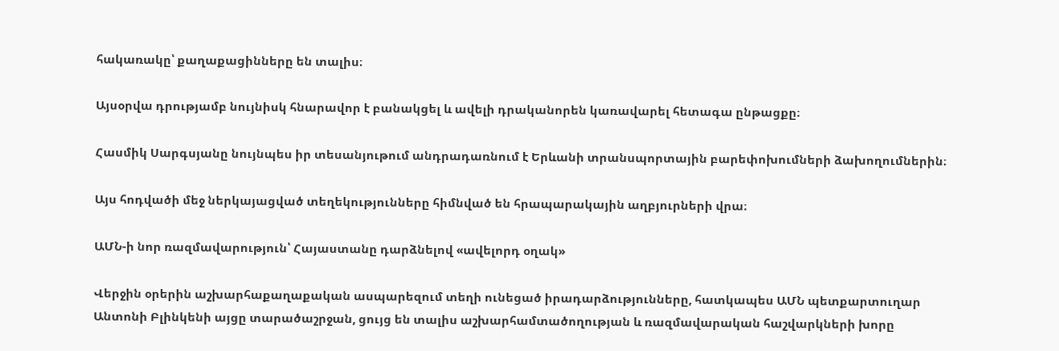հակառակը՝ քաղաքացինները են տալիս։

Այսօրվա դրությամբ նույնիսկ հնարավոր է բանակցել և ավելի դրականորեն կառավարել հետագա ընթացքը։

Հասմիկ Սարգսյանը նույնպես իր տեսանյութում անդրադառնում է Երևանի տրանսպորտային բարեփոխումների ձախողումներին։

Այս հոդվածի մեջ ներկայացված տեղեկությունները հիմնված են հրապարակային աղբյուրների վրա։

ԱՄՆ-ի նոր ռազմավարություն՝ Հայաստանը դարձնելով «ավելորդ օղակ»

Վերջին օրերին աշխարհաքաղաքական ասպարեզում տեղի ունեցած իրադարձությունները, հատկապես ԱՄՆ պետքարտուղար Անտոնի Բլինկենի այցը տարածաշրջան, ցույց են տալիս աշխարհամտածողության և ռազմավարական հաշվարկների խորը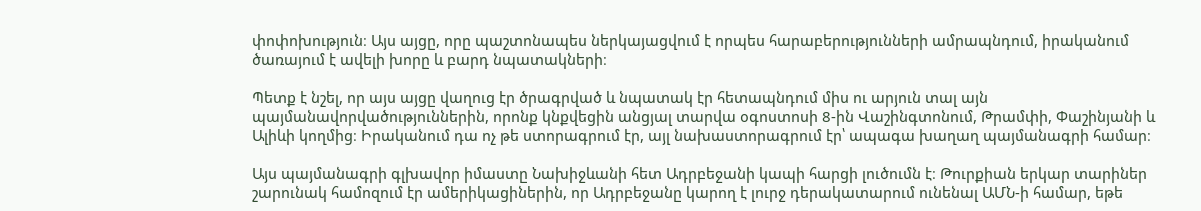փոփոխություն։ Այս այցը, որը պաշտոնապես ներկայացվում է որպես հարաբերությունների ամրապնդում, իրականում ծառայում է ավելի խորը և բարդ նպատակների։

Պետք է նշել, որ այս այցը վաղուց էր ծրագրված և նպատակ էր հետապնդում միս ու արյուն տալ այն պայմանավորվածություններին, որոնք կնքվեցին անցյալ տարվա օգոստոսի 8-ին Վաշինգտոնում, Թրամփի, Փաշինյանի և Ալիևի կողմից։ Իրականում դա ոչ թե ստորագրում էր, այլ նախաստորագրում էր՝ ապագա խաղաղ պայմանագրի համար։

Այս պայմանագրի գլխավոր իմաստը Նախիջևանի հետ Ադրբեջանի կապի հարցի լուծումն է։ Թուրքիան երկար տարիներ շարունակ համոզում էր ամերիկացիներին, որ Ադրբեջանը կարող է լուրջ դերակատարում ունենալ ԱՄՆ-ի համար, եթե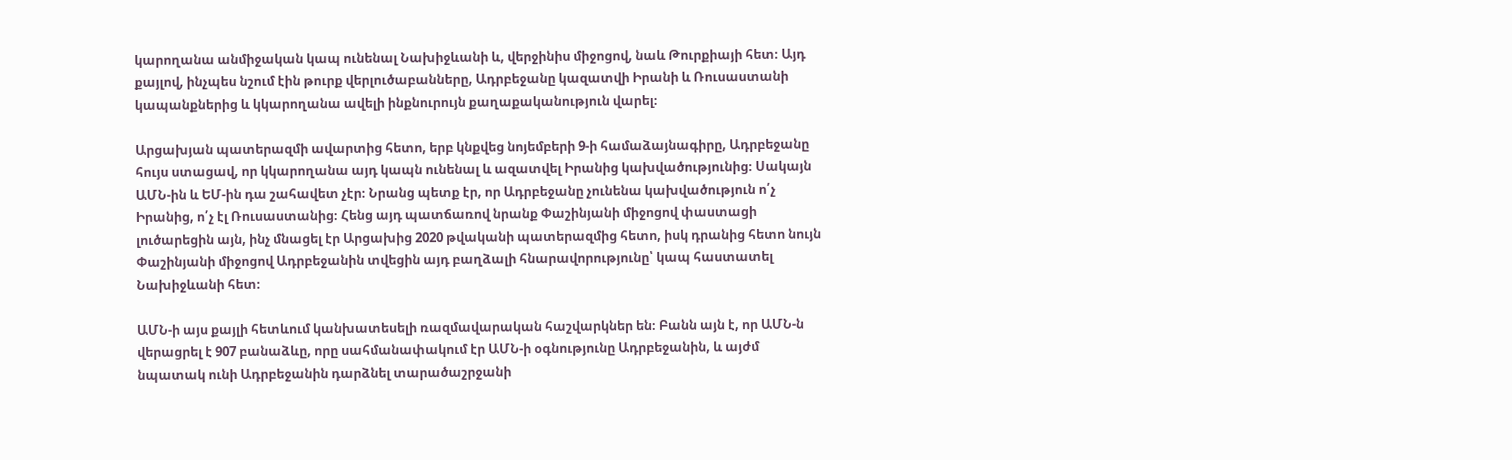կարողանա անմիջական կապ ունենալ Նախիջևանի և, վերջինիս միջոցով, նաև Թուրքիայի հետ։ Այդ քայլով, ինչպես նշում էին թուրք վերլուծաբանները, Ադրբեջանը կազատվի Իրանի և Ռուսաստանի կապանքներից և կկարողանա ավելի ինքնուրույն քաղաքականություն վարել։

Արցախյան պատերազմի ավարտից հետո, երբ կնքվեց նոյեմբերի 9-ի համաձայնագիրը, Ադրբեջանը հույս ստացավ, որ կկարողանա այդ կապն ունենալ և ազատվել Իրանից կախվածությունից։ Սակայն ԱՄՆ-ին և ԵՄ-ին դա շահավետ չէր։ Նրանց պետք էր, որ Ադրբեջանը չունենա կախվածություն ո՛չ Իրանից, ո՛չ էլ Ռուսաստանից։ Հենց այդ պատճառով նրանք Փաշինյանի միջոցով փաստացի լուծարեցին այն, ինչ մնացել էր Արցախից 2020 թվականի պատերազմից հետո, իսկ դրանից հետո նույն Փաշինյանի միջոցով Ադրբեջանին տվեցին այդ բաղձալի հնարավորությունը՝ կապ հաստատել Նախիջևանի հետ։

ԱՄՆ-ի այս քայլի հետևում կանխատեսելի ռազմավարական հաշվարկներ են։ Բանն այն է, որ ԱՄՆ-ն վերացրել է 907 բանաձևը, որը սահմանափակում էր ԱՄՆ-ի օգնությունը Ադրբեջանին, և այժմ նպատակ ունի Ադրբեջանին դարձնել տարածաշրջանի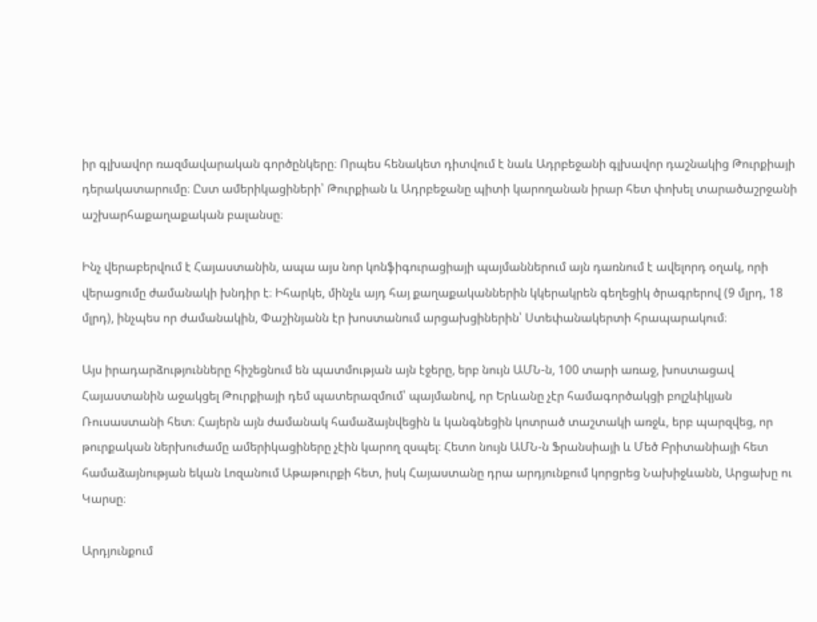իր գլխավոր ռազմավարական գործընկերը։ Որպես հենակետ դիտվում է նաև Ադրբեջանի գլխավոր դաշնակից Թուրքիայի դերակատարումը։ Ըստ ամերիկացիների՝ Թուրքիան և Ադրբեջանը պիտի կարողանան իրար հետ փոխել տարածաշրջանի աշխարհաքաղաքական բալանսը։

Ինչ վերաբերվում է Հայաստանին, ապա այս նոր կոնֆիգուրացիայի պայմաններում այն դառնում է ավելորդ օղակ, որի վերացումը ժամանակի խնդիր է։ Իհարկե, մինչև այդ հայ քաղաքականներին կկերակրեն գեղեցիկ ծրագրերով (9 մլրդ, 18 մլրդ), ինչպես որ ժամանակին, Փաշինյանն էր խոստանում արցախցիներին՝ Ստեփանակերտի հրապարակում։

Այս իրադարձությունները հիշեցնում են պատմության այն էջերը, երբ նույն ԱՄՆ-ն, 100 տարի առաջ, խոստացավ Հայաստանին աջակցել Թուրքիայի դեմ պատերազմում՝ պայմանով, որ Երևանը չէր համագործակցի բոլշևիկյան Ռուսաստանի հետ։ Հայերն այն ժամանակ համաձայնվեցին և կանգնեցին կոտրած տաշտակի առջև, երբ պարզվեց, որ թուրքական ներխուժամը ամերիկացիները չէին կարող զսպել։ Հետո նույն ԱՄՆ-ն Ֆրանսիայի և Մեծ Բրիտանիայի հետ համաձայնության եկան Լոզանում Աթաթուրքի հետ, իսկ Հայաստանը դրա արդյունքում կորցրեց Նախիջևանն, Արցախը ու Կարսը։

Արդյունքում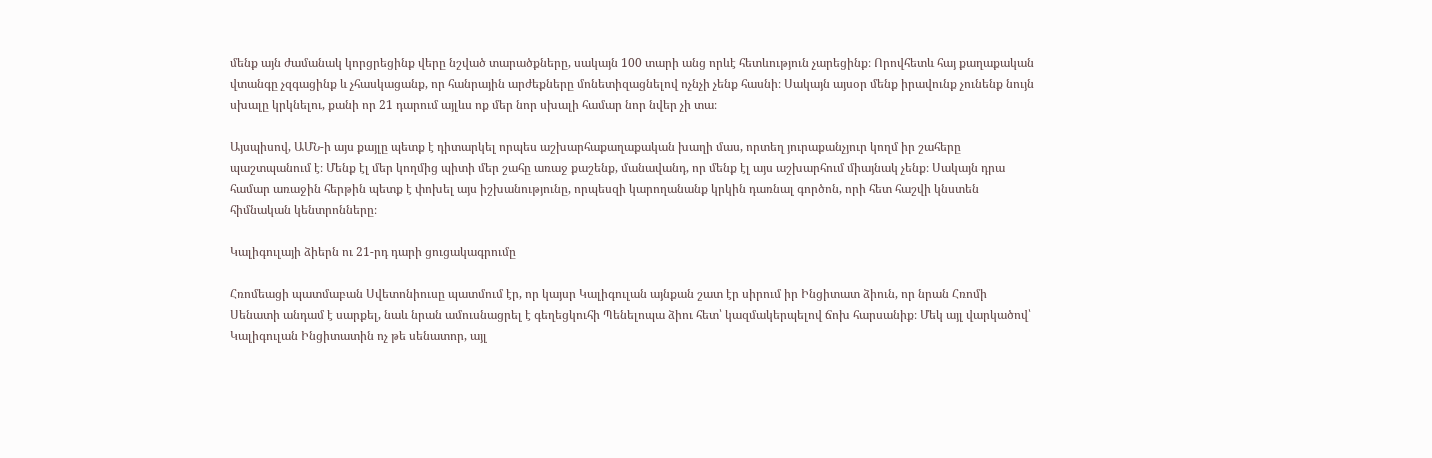մենք այն ժամանակ կորցրեցինք վերը նշված տարածքները, սակայն 100 տարի անց որևէ հետևություն չարեցինք։ Որովհետև հայ քաղաքական վտանգը չզգացինք և չհասկացանք, որ հանրային արժեքները մոնետիզացնելով ոչնչի չենք հասնի։ Սակայն այսօր մենք իրավունք չունենք նույն սխալը կրկնելու, քանի որ 21 դարում այլևս ոք մեր նոր սխալի համար նոր նվեր չի տա։

Այսպիսով, ԱՄՆ-ի այս քայլը պետք է դիտարկել որպես աշխարհաքաղաքական խաղի մաս, որտեղ յուրաքանչյուր կողմ իր շահերը պաշտպանում է։ Մենք էլ մեր կողմից պիտի մեր շահը առաջ քաշենք, մանավանդ, որ մենք էլ այս աշխարհում միայնակ չենք։ Սակայն դրա համար առաջին հերթին պետք է փոխել այս իշխանությունը, որպեսզի կարողանանք կրկին դառնալ գործոն, որի հետ հաշվի կնստեն հիմնական կենտրոնները։

Կալիգուլայի ձիերն ու 21-րդ դարի ցուցակագրումը

Հռոմեացի պատմաբան Սվետոնիուսը պատմում էր, որ կայսր Կալիգուլան այնքան շատ էր սիրում իր Ինցիտատ ձիուն, որ նրան Հռոմի Սենատի անդամ է սարքել, նաև նրան ամուսնացրել է գեղեցկուհի Պենելոպա ձիու հետ՝ կազմակերպելով ճոխ հարսանիք։ Մեկ այլ վարկածով՝ Կալիգուլան Ինցիտատին ոչ թե սենատոր, այլ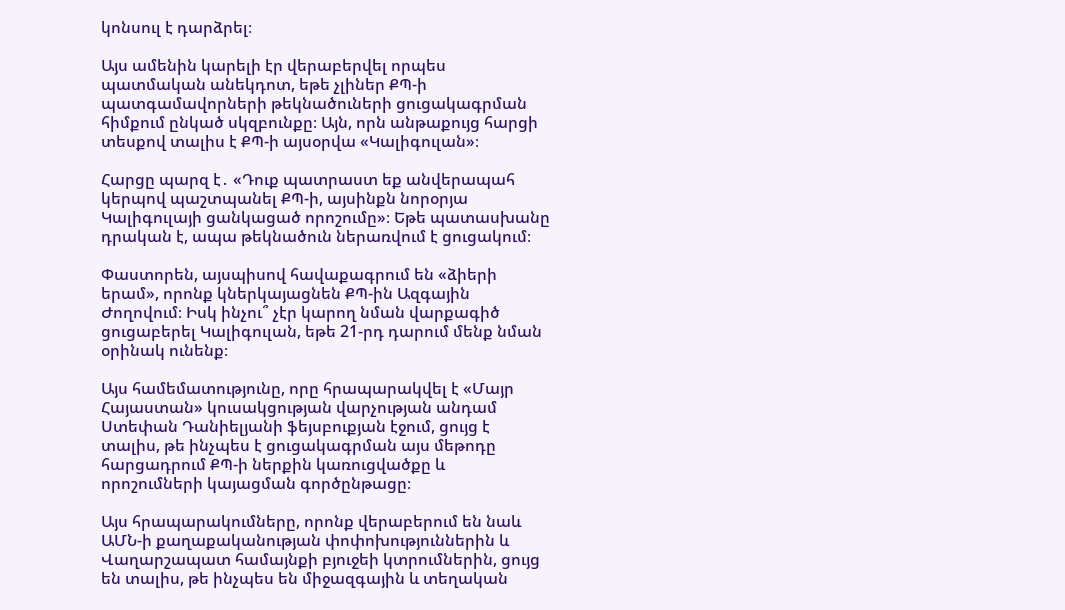կոնսուլ է դարձրել։

Այս ամենին կարելի էր վերաբերվել որպես պատմական անեկդոտ, եթե չլիներ ՔՊ-ի պատգամավորների թեկնածուների ցուցակագրման հիմքում ընկած սկզբունքը։ Այն, որն անթաքույց հարցի տեսքով տալիս է ՔՊ-ի այսօրվա «Կալիգուլան»։

Հարցը պարզ է․ «Դուք պատրաստ եք անվերապահ կերպով պաշտպանել ՔՊ-ի, այսինքն նորօրյա Կալիգուլայի ցանկացած որոշումը»։ Եթե պատասխանը դրական է, ապա թեկնածուն ներառվում է ցուցակում։

Փաստորեն, այսպիսով հավաքագրում են «ձիերի երամ», որոնք կներկայացնեն ՔՊ-ին Ազգային Ժողովում։ Իսկ ինչու՞ չէր կարող նման վարքագիծ ցուցաբերել Կալիգուլան, եթե 21-րդ դարում մենք նման օրինակ ունենք։

Այս համեմատությունը, որը հրապարակվել է «Մայր Հայաստան» կուսակցության վարչության անդամ Ստեփան Դանիելյանի ֆեյսբուքյան էջում, ցույց է տալիս, թե ինչպես է ցուցակագրման այս մեթոդը հարցադրում ՔՊ-ի ներքին կառուցվածքը և որոշումների կայացման գործընթացը։

Այս հրապարակումները, որոնք վերաբերում են նաև ԱՄՆ-ի քաղաքականության փոփոխություններին և Վաղարշապատ համայնքի բյուջեի կտրումներին, ցույց են տալիս, թե ինչպես են միջազգային և տեղական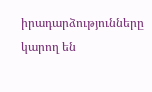իրադարձությունները կարող են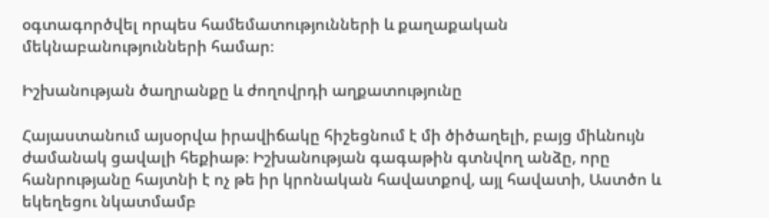օգտագործվել որպես համեմատությունների և քաղաքական մեկնաբանությունների համար։

Իշխանության ծաղրանքը և ժողովրդի աղքատությունը

Հայաստանում այսօրվա իրավիճակը հիշեցնում է մի ծիծաղելի, բայց միևնույն ժամանակ ցավալի հեքիաթ։ Իշխանության գագաթին գտնվող անձը, որը հանրությանը հայտնի է ոչ թե իր կրոնական հավատքով, այլ հավատի, Աստծո և եկեղեցու նկատմամբ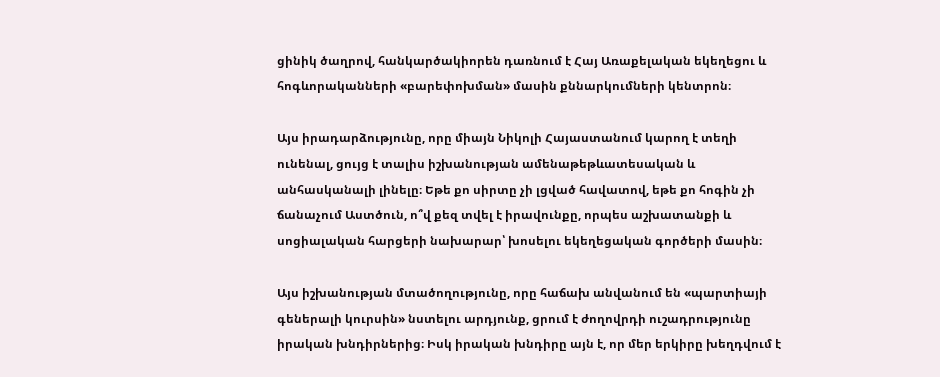ցինիկ ծաղրով, հանկարծակիորեն դառնում է Հայ Առաքելական եկեղեցու և հոգևորականների «բարեփոխման» մասին քննարկումների կենտրոն։

Այս իրադարձությունը, որը միայն Նիկոլի Հայաստանում կարող է տեղի ունենալ, ցույց է տալիս իշխանության ամենաթեթևատեսական և անհասկանալի լինելը։ Եթե քո սիրտը չի լցված հավատով, եթե քո հոգին չի ճանաչում Աստծուն, ո՞վ քեզ տվել է իրավունքը, որպես աշխատանքի և սոցիալական հարցերի նախարար՝ խոսելու եկեղեցական գործերի մասին։

Այս իշխանության մտածողությունը, որը հաճախ անվանում են «պարտիայի գեներալի կուրսին» նստելու արդյունք, ցրում է ժողովրդի ուշադրությունը իրական խնդիրներից։ Իսկ իրական խնդիրը այն է, որ մեր երկիրը խեղդվում է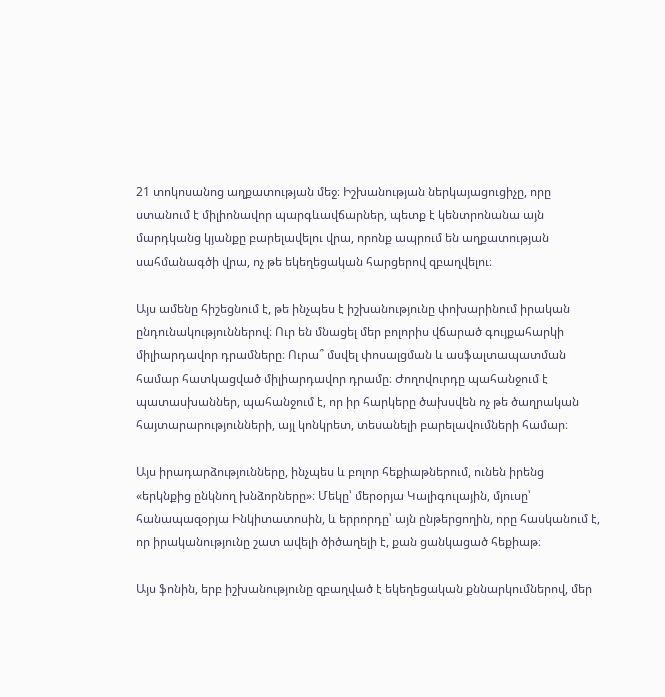21 տոկոսանոց աղքատության մեջ։ Իշխանության ներկայացուցիչը, որը ստանում է միլիոնավոր պարգևավճարներ, պետք է կենտրոնանա այն մարդկանց կյանքը բարելավելու վրա, որոնք ապրում են աղքատության սահմանագծի վրա, ոչ թե եկեղեցական հարցերով զբաղվելու։

Այս ամենը հիշեցնում է, թե ինչպես է իշխանությունը փոխարինում իրական ընդունակություններով։ Ուր են մնացել մեր բոլորիս վճարած գույքահարկի միլիարդավոր դրամները։ Ուրա՞ մսվել փոսալցման և ասֆալտապատման համար հատկացված միլիարդավոր դրամը։ Ժողովուրդը պահանջում է պատասխաններ, պահանջում է, որ իր հարկերը ծախսվեն ոչ թե ծաղրական հայտարարությունների, այլ կոնկրետ, տեսանելի բարելավումների համար։

Այս իրադարձությունները, ինչպես և բոլոր հեքիաթներում, ունեն իրենց «երկնքից ընկնող խնձորները»։ Մեկը՝ մերօրյա Կալիգուլային, մյուսը՝ հանապազօրյա Ինկիտատոսին, և երրորդը՝ այն ընթերցողին, որը հասկանում է, որ իրականությունը շատ ավելի ծիծաղելի է, քան ցանկացած հեքիաթ։

Այս ֆոնին, երբ իշխանությունը զբաղված է եկեղեցական քննարկումներով, մեր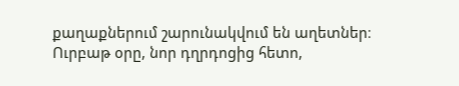քաղաքներում շարունակվում են աղետներ։ Ուրբաթ օրը, նոր դղրդոցից հետո,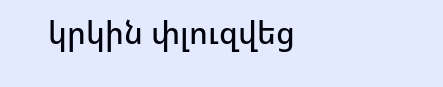կրկին փլուզվեց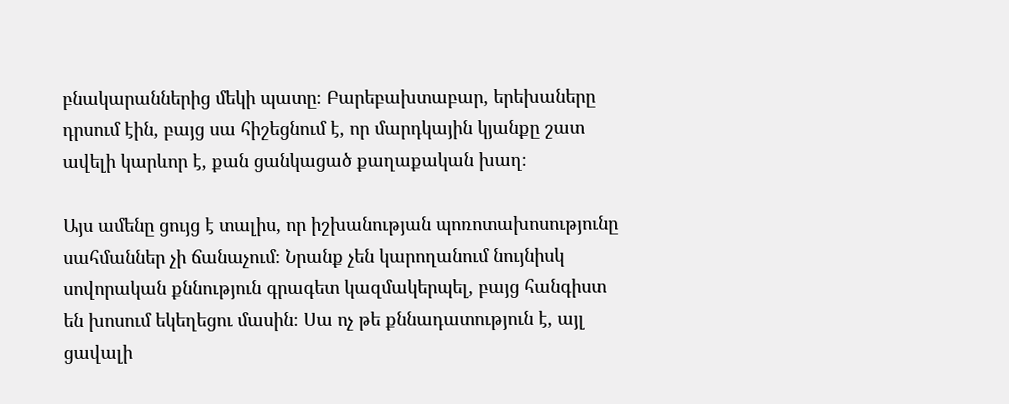բնակարաններից մեկի պատը։ Բարեբախտաբար, երեխաները դրսում էին, բայց սա հիշեցնում է, որ մարդկային կյանքը շատ ավելի կարևոր է, քան ցանկացած քաղաքական խաղ։

Այս ամենը ցույց է տալիս, որ իշխանության պոռոտախոսությունը սահմաններ չի ճանաչում։ Նրանք չեն կարողանում նույնիսկ սովորական քննություն գրագետ կազմակերպել, բայց հանգիստ են խոսում եկեղեցու մասին։ Սա ոչ թե քննադատություն է, այլ ցավալի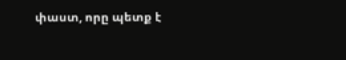փաստ, որը պետք է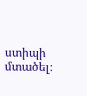ստիպի մտածել։